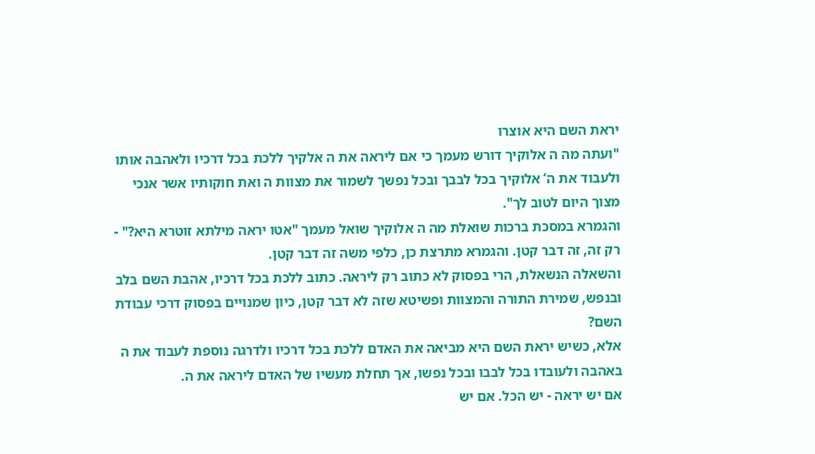יראת השם היא אוצרו
"ועתה מה ה אלוקיך דורש מעמך כי אם ליראה את ה אלקיך ללכת בכל דרכיו ולאהבה אותו ולעבוד את ה’ אלוקיך בכל לבבך ובכל נפשך לשמור את מצוות ה ואת חוקותיו אשר אנכי מצוך היום לטוב לך".
והגמרא במסכת ברכות שואלת מה ה אלוקיך שואל מעמך "אטו יראה מילתא זוטרא היא?" - רק זה, זה דבר קטן. והגמרא מתרצת כן, כלפי משה זה דבר קטן.
והשאלה הנשאלת, הרי בפסוק לא כתוב רק ליראה. כתוב ללכת בכל דרכיו, אהבת השם בלב ובנפש, שמירת התורה והמצוות ופשיטא שזה לא דבר קטן, כיון שמנויים בפסוק דרכי עבודת השם?
אלא, כשיש יראת השם היא מביאה את האדם ללכת בכל דרכיו ולדרגה נוספת לעבוד את ה באהבה ולעובדו בכל לבבו ובכל נפשו, אך תחלת מעשיו של האדם ליראה את ה.
אם יש יראה - יש הכל. אם יש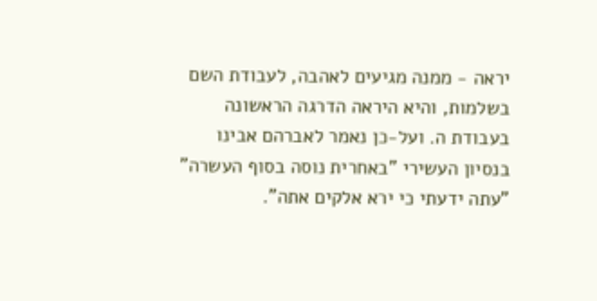יראה - ממנה מגיעים לאהבה, לעבודת השם בשלמות, והיא היראה הדרגה הראשונה בעבודת ה. ועל-כן נאמר לאברהם אבינו בנסיון העשירי "באחרית נוסה בסוף העשרה" "עתה ידעתי כי ירא אלקים אתה".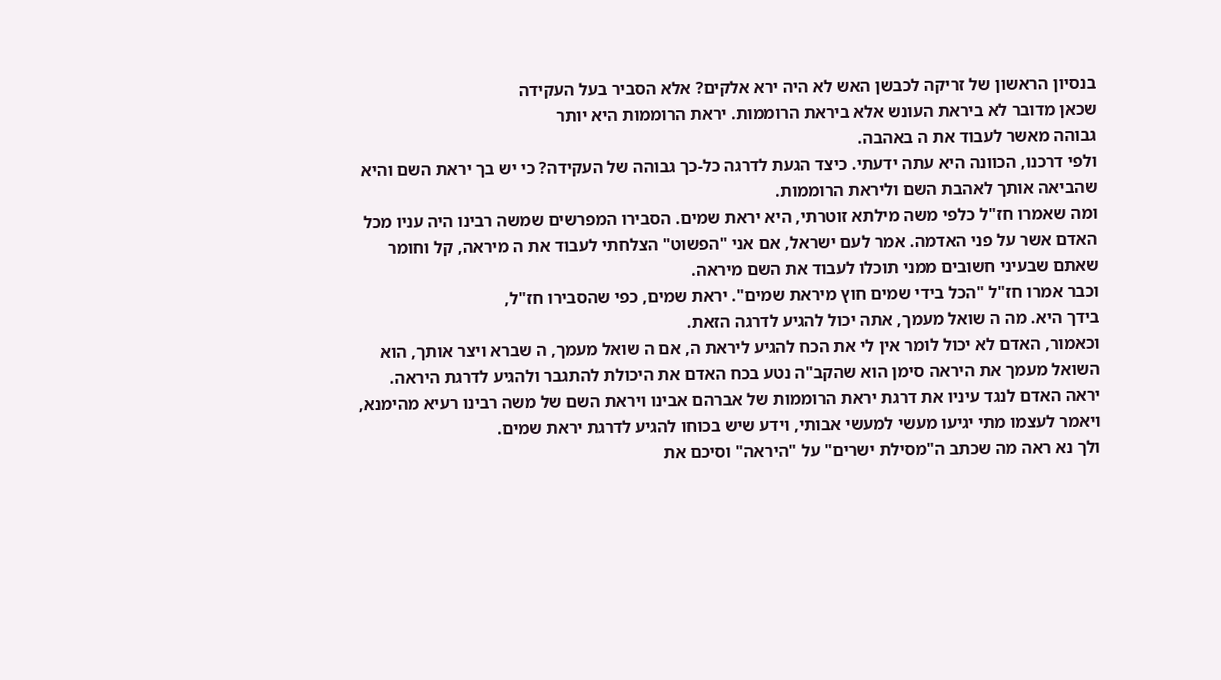בנסיון הראשון של זריקה לכבשן האש לא היה ירא אלקים? אלא הסביר בעל העקידה
שכאן מדובר לא ביראת העונש אלא ביראת הרוממות. יראת הרוממות היא יותר
גבוהה מאשר לעבוד את ה באהבה.
ולפי דרכנו, הכוונה היא עתה ידעתי. כיצד הגעת לדרגה כל-כך גבוהה של העקידה? כי יש בך יראת השם והיא שהביאה אותך לאהבת השם וליראת הרוממות.
ומה שאמרו חז"ל כלפי משה מילתא זוטרתי, היא יראת שמים. הסבירו המפרשים שמשה רבינו היה עניו מכל האדם אשר על פני האדמה. אמר לעם ישראל, אם אני "הפשוט" הצלחתי לעבוד את ה מיראה, קל וחומר שאתם שבעיני חשובים ממני תוכלו לעבוד את השם מיראה.
וכבר אמרו חז"ל "הכל בידי שמים חוץ מיראת שמים". יראת שמים, כפי שהסבירו חז"ל,
בידך היא. מה ה שואל מעמך, אתה יכול להגיע לדרגה הזאת.
וכאמור, האדם לא יכול לומר אין לי את הכח להגיע ליראת ה, אם ה שואל מעמך, ה שברא ויצר אותך, הוא השואל מעמך את היראה סימן הוא שהקב"ה נטע בכח האדם את היכולת להתגבר ולהגיע לדרגת היראה.
יראה האדם לנגד עיניו את דרגת יראת הרוממות של אברהם אבינו ויראת השם של משה רבינו רעיא מהימנא, ויאמר לעצמו מתי יגיעו מעשי למעשי אבותי, וידע שיש בכוחו להגיע לדרגת יראת שמים.
ולך נא ראה מה שכתב ה"מסילת ישרים" על "היראה" וסיכם את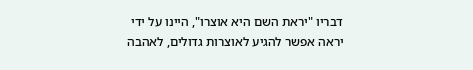דבריו "יראת השם היא אוצרו", היינו על ידי יראה אפשר להגיע לאוצרות גדולים, לאהבה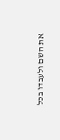את השם ולעבדו בכל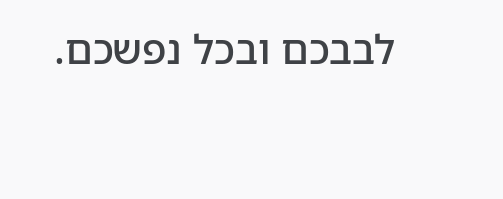לבבכם ובכל נפשכם.